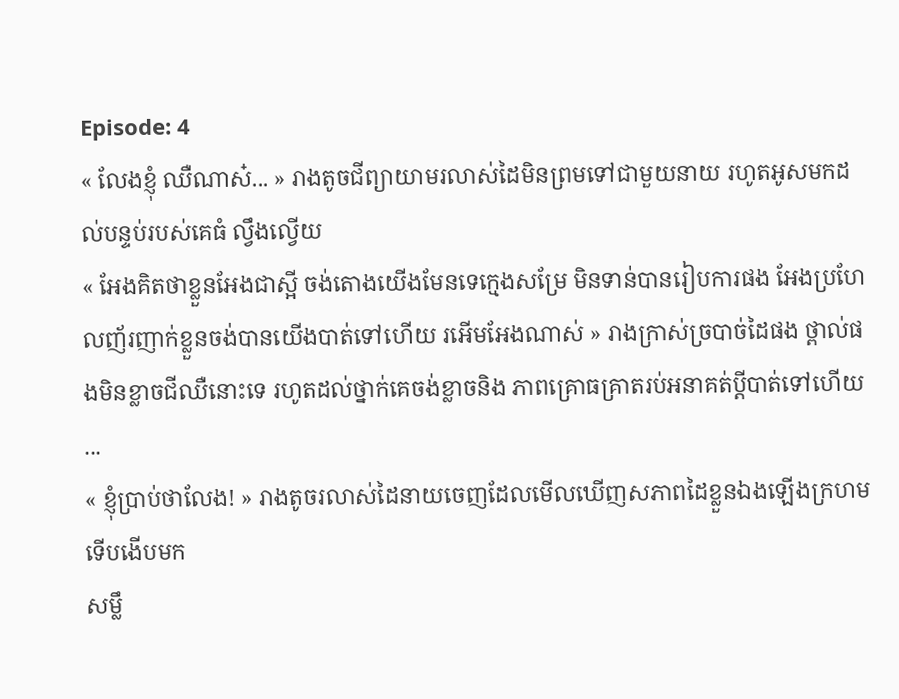Episode: 4
« លែងខ្ញុំ ឈឺណាស៎... » រាងតូចជីព្យាយាមរលាស់ដៃមិនព្រមទៅជាមួយនាយ រហូតអូសមកដល់បន្ទប់របស់គេធំ ល្វឹងល្វើយ
« អែងគិតថាខ្លួនអែងជាស្អី ចង់តោងយើងមែនទេក្មេងសម្រែ មិនទាន់បានរៀបការផង អែងប្រហែលញ័រញាក់ខ្លួនចង់បានយើងបាត់ទៅហើយ រអើមអែងណាស់ » រាងក្រាស់ច្របាច់ដៃផង ថ្ពាល់ផងមិនខ្លាចជីឈឺនោះទេ រហូតដល់ថ្នាក់គេចង់ខ្លាចនិង ភាពគ្រោធគ្រាតរប់អនាគត់ប្ដីបាត់ទៅហើយ ...
« ខ្ញុំប្រាប់ថាលែង! » រាងតូចរលាស់ដៃនាយចេញដែលមើលឃើញសភាពដៃខ្លួនឯងឡើងក្រហមទើបងើបមក
សម្លឹ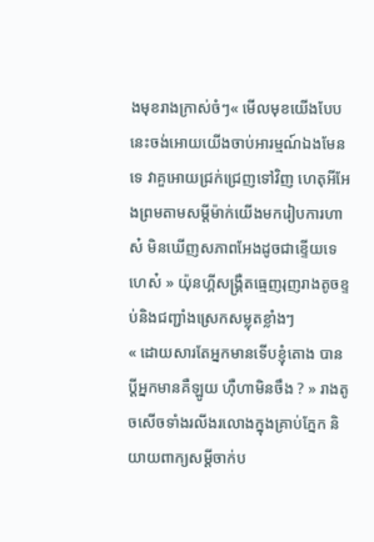ងមុខរាងក្រាស់ចំៗ« មើលមុខយើងបែបនេះចង់អោយយើងចាប់អារម្មណ៍ឯងមែនទេ វាគួអោយជ្រក់ជ្រេញទៅវិញ ហេតុអីអែងព្រមតាមសម្ដីម៉ាក់យើងមករៀបការហាស៎ មិនឃើញសភាពអែងដូចជាខ្ទើយទេហេស៎ » យ៉ុនហ្គីសង្រ្គឺតធ្មេញរុញរាងតូចខ្ទប់និងជញ្ជាំងស្រេកសម្លុតខ្លាំងៗ
« ដោយសារតែអ្នកមានទើបខ្ញុំតោង បានប្ដីអ្នកមានគឺឡូយ ហុឺហាមិនចឹង ? » រាងតូចសើចទាំងរលីងរលោងក្នុងគ្រាប់ភ្នែក និយាយពាក្យសម្ដីចាក់ប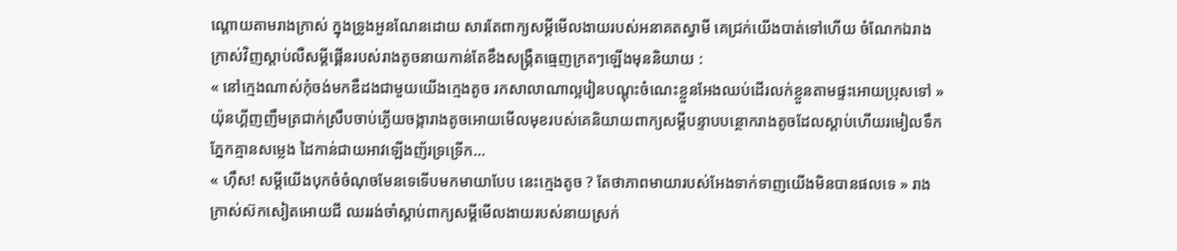ណ្ដោយតាមរាងក្រាស់ ក្នុងទ្រូងអួនណែនដោយ សារតែពាក្យសម្ដីមើលងាយរបស់អនាគតស្វាមី គេជ្រក់យើងបាត់ទៅហើយ ចំណែកឯរាងក្រាស់វិញស្ដាប់លឺសម្ដីផ្គើនរបស់រាងតូចនាយកាន់តែខឹងសង្គ្រឺតធ្មេញក្រតៗឡើងមុននិយាយ :
« នៅក្មេងណាស់កុំចង់មកឌឺដងជាមួយយើងក្មេងតូច រកសាលាណាល្អរៀនបណ្ដុះចំណេះខ្លួនអែងឈប់ដើរលក់ខ្លួនតាមផ្ទះអោយប្រុសទៅ » យ៉ុនហ្គីញញឹមត្រជាក់ស្រឹបចាប់ភ្ងើយចង្ការាងតូចអោយមើលមុខរបស់គេនិយាយពាក្យសម្ដីបន្ទាបបន្ថោករាងតូចដែលស្ដាប់ហើយរមៀលទឹកភ្នែកគ្មានសម្លេង ដៃកាន់ជាយអាវឡើងញ័រទ្រទ្រើក...
« ហុឹស! សម្ដីយើងបុកចំចំណុចមែនទេទើបមកមាយាបែប នេះក្មេងតូច ? តែថាភាពមាយារបស់អែងទាក់ទាញយើងមិនបានផលទេ » រាងក្រាស់ស៊កសៀតអោយជី ឈររង់ចាំស្ដាប់ពាក្យសម្ដីមើលងាយរបស់នាយស្រក់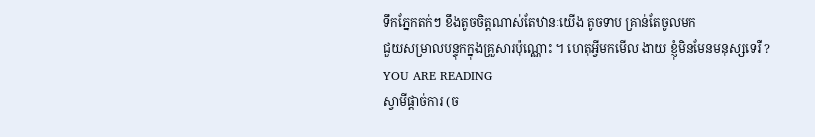ទឹកភ្នែកតក់ៗ ខឹងតូចចិត្តណាស់តែឋានៈយើង តូចទាប គ្រាន់តែចូលមក
ជួយសម្រាលបន្ទុកក្នុងគ្រួសារប៉ុណ្ណោះ ។ ហេតុអ្វីមកមើល ងាយ ខ្ញុំមិនមែនមនុស្សទេរឺ ?
YOU ARE READING
ស្វាមីផ្ដាច់ការ (ច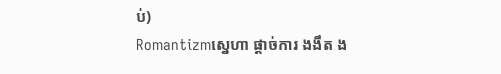ប់)
Romantizmស្នេហា ផ្ដាច់ការ ងងឹត ង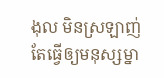ងុល មិនស្រឡាញ់តែធ្វើឲ្យមនុស្សម្នា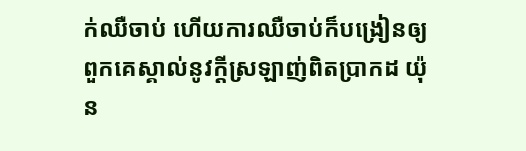ក់ឈឺចាប់ ហើយការឈឺចាប់ក៏បង្រៀនឲ្យពួកគេស្គាល់នូវក្ដីស្រឡាញ់ពិតប្រាកដ យ៉ុន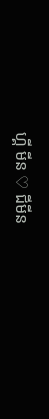ហ្គី មីន ♡ ជីមីន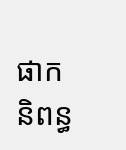ផាក និពន្ធ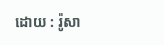ដោយ : រ៉ូសា